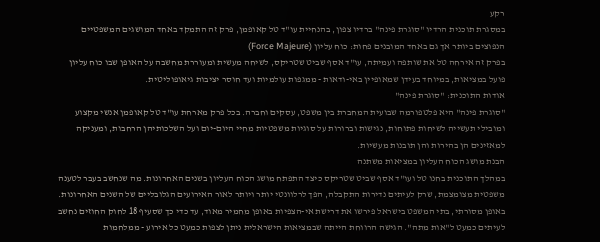רקע
במסגרת תוכנית הרדיו "סוגרת פינה" ברדיו צפון, בהנחיית עו"ד טל קאופמן, פרק זה התמקד באחד המושגים המשפטיים הנפוצים ביותר אך גם באחד המובנים פחות: כוח עליון (Force Majeure)
בפרק זה אירחה טל את שותפה ועמיתה, עו"ד אסף שביט שטריקס, לשיחה מעשית ומעוררת מחשבה על האופן שבו כוח עליון פועל במציאות, במיוחד בעידן שמאופיין באי-ודאות - ממגפות עולמיות ועד חוסר יציבות גיאופוליטית.
אודות התוכנית: "סוגרת פינה"
"סוגרת פינה" היא פלטפורמה שבועית המחברת בין משפט, עסקים וחברה. בכל פרק מארחת עו"ד טל קאופמן אנשי מקצוע ומובילי תעשייה לשיחות פתוחות, נגישות וברורות על סוגיות משפטיות מחיי היום-יום ועל השלכותיהן הרחבות, ומעניקה למאזינים הן בהירות והן תובנות מעשיות.
הבנת מושג הכוח העליון במציאות משתנה
במהלך התוכנית בחנו טל ועו"ד אסף שביט שטריקס כיצד התפתח מושג הכוח העליון בשנים האחרונות. מה שנחשב בעבר לטענה משפטית מצומצמת, שרק לעיתים נדירות התקבלה, הפך לרלוונטי יותר ויותר לאור האירועים הגלובליים של השנים האחרונות.
באופן מסורתי, בתי המשפט בישראל פירשו את דרישת אי-הצפיות באופן מחמיר מאוד, עד כדי כך שסעיף 18 לחוק החוזים נחשב לעיתים כמעט ל"אות מתה". הגישה הרווחת הייתה שבמציאות הישראלית ניתן לצפות כמעט כל אירוע - ממלחמות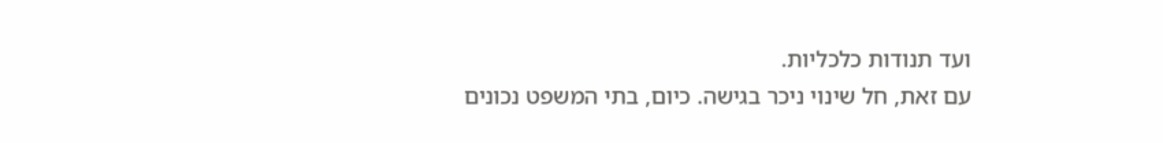ועד תנודות כלכליות.
עם זאת, חל שינוי ניכר בגישה. כיום, בתי המשפט נכונים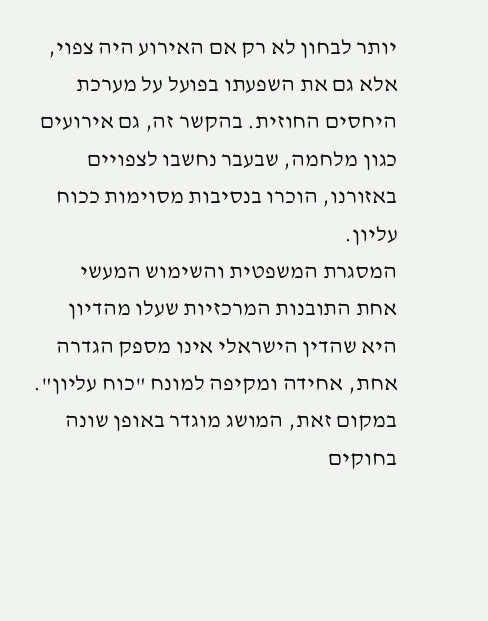יותר לבחון לא רק אם האירוע היה צפוי, אלא גם את השפעתו בפועל על מערכת היחסים החוזית. בהקשר זה, גם אירועים כגון מלחמה, שבעבר נחשבו לצפויים באזורנו, הוכרו בנסיבות מסוימות ככוח עליון.
המסגרת המשפטית והשימוש המעשי
אחת התובנות המרכזיות שעלו מהדיון היא שהדין הישראלי אינו מספק הגדרה אחת, אחידה ומקיפה למונח "כוח עליון". במקום זאת, המושג מוגדר באופן שונה בחוקים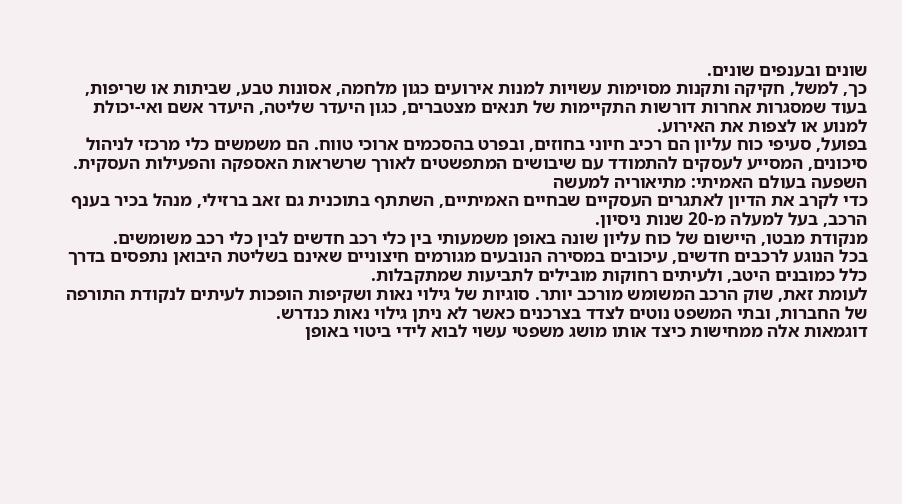שונים ובענפים שונים.
כך, למשל, חקיקה ותקנות מסוימות עשויות למנות אירועים כגון מלחמה, אסונות טבע, שביתות או שריפות, בעוד שמסגרות אחרות דורשות התקיימות של תנאים מצטברים, כגון היעדר שליטה, היעדר אשם ואי-יכולת למנוע או לצפות את האירוע.
בפועל, סעיפי כוח עליון הם רכיב חיוני בחוזים, ובפרט בהסכמים ארוכי טווח. הם משמשים כלי מרכזי לניהול סיכונים, המסייע לעסקים להתמודד עם שיבושים המתפשטים לאורך שרשראות האספקה והפעילות העסקית.
השפעה בעולם האמיתי: מתיאוריה למעשה
כדי לקרב את הדיון לאתגרים העסקיים שבחיים האמיתיים, השתתף בתוכנית גם זאב ברזילי, מנהל בכיר בענף הרכב, בעל למעלה מ-20 שנות ניסיון.
מנקודת מבטו, היישום של כוח עליון שונה באופן משמעותי בין כלי רכב חדשים לבין כלי רכב משומשים.
בכל הנוגע לרכבים חדשים, עיכובים במסירה הנובעים מגורמים חיצוניים שאינם בשליטת היבואן נתפסים בדרך כלל כמובנים היטב, ולעיתים רחוקות מובילים לתביעות שמתקבלות.
לעומת זאת, שוק הרכב המשומש מורכב יותר. סוגיות של גילוי נאות ושקיפות הופכות לעיתים לנקודת התורפה של החברות, ובתי המשפט נוטים לצדד בצרכנים כאשר לא ניתן גילוי נאות כנדרש.
דוגמאות אלה ממחישות כיצד אותו מושג משפטי עשוי לבוא לידי ביטוי באופן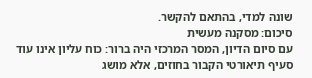שונה למדי, בהתאם להקשר.
סיכום: מסקנה מעשית
עם סיום הדיון, המסר המרכזי היה ברור: כוח עליון אינו עוד סעיף תיאורטי הקבור בחוזים, אלא מושג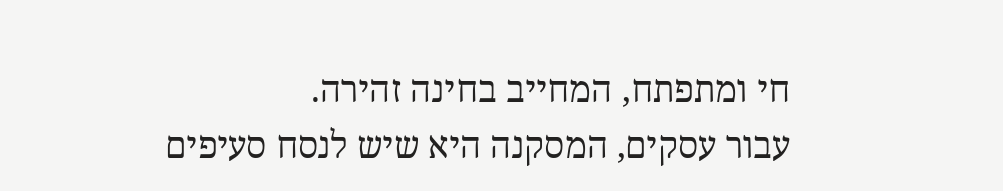חי ומתפתח, המחייב בחינה זהירה.
עבור עסקים, המסקנה היא שיש לנסח סעיפים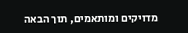מדויקים ומותאמים, תוך הבאה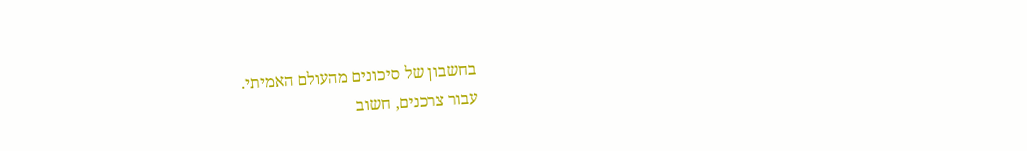בחשבון של סיכונים מהעולם האמיתי.
עבור צרכנים, חשוב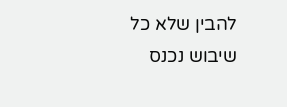להבין שלא כל שיבוש נכנס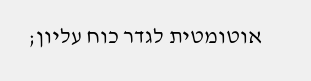אוטומטית לגדר כוח עליון;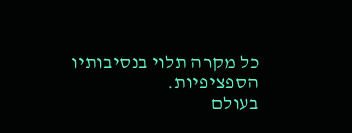כל מקרה תלוי בנסיבותיו הספציפיות.
בעולם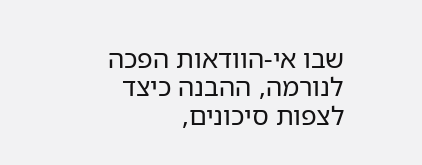שבו אי-הוודאות הפכה לנורמה, ההבנה כיצד לצפות סיכונים,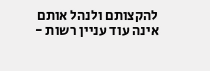להקצותם ולנהל אותם אינה עוד עניין רשות -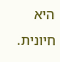היא חיונית.